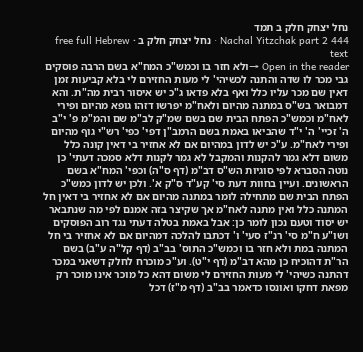נחל יצחק חלק ב תמד
Nachal Yitzchak part 2 444 · נחל יצחק חלק ב · free full Hebrew text
Open in the reader →ולא חזר בו וכמש"כ המח"א בשם הרבה פוסקים גבי מכר לו שדה והתנה לכשיהי' לי מעות החזירם לי בלא קביעות זמן דאין שם מכר עליו כלל ואף בלא פדאו ג"כ יש איסור רבית מה"ת. והא דמבואר בש"ס במתנה מהיום ולאח"מ יפרשו דזהו גופא מהיום ופירי לאח"מ וכמש"כ הפתח הבית שם בשם שמ"ק לב"מ שם והמ"מ פ' י"ב ה' זכיי' ה' י"ד שהביאו באמת בשם הרמב"ן דפי' כפי' רש"י גוף מהיום ופירי לאח"מ. ע"כ יש לדון במהיום אם לא אחזיר בי דאין קונה כלל משום דלא גמר להקנות והמקבל לא גמר לקנות דלא סמכה דעתי' כן נוטה הסברא לפי סוגיות הש"ס דב"מ (דף ס"ה) וכפי' המח"א בשם הראשונים. ועיין בחוות דעת סי' קע"ד ס"ק א'. ולכן יש לדון כמש"כ הפתח הבית שם מתחילה לומר במתנה מהיום אם לא אחזיר בי דאין חל המתנה כלל ואין מתנה לאח"מ אך שקיצר בזה אמנם לפי מה שנתבאר יש יסוד וטעם נכון לומר כן: אבל באמת בטלה דעתי נגד רוב הפוסקים ושו"ע ח"מ סי' רנ"ז סעי' ו' דכתבו להלכה דמהיום אם לא אחזיר בי חל המתנה במת ולא חזר בו וכמש"כ התוס' בב"ב (דף קל"ה ע"ב) בשם הר"ת דהוכיח כן מהא דב"מ (דף י"ט). וע"כ מוכרח לחלק דשאני במכר דהתנה כשיהי' לי מעות החזירם לי משום דהא כל מוכר אינו מוכר רק מפאת דחקו ואונסו כדאמר בב"ב (דף מ"ז) דכל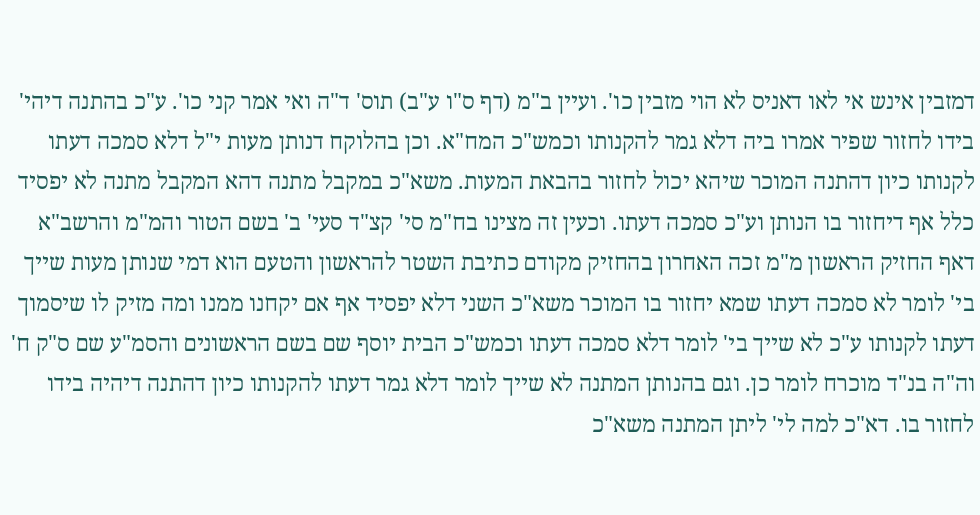דמזבין אינש אי לאו דאניס לא הוי מזבין כו'. ועיין ב"מ (דף ס"ו ע"ב) תוס' ד"ה ואי אמר קני כו'. ע"כ בהתנה דיהי' בידו לחזור שפיר אמרו ביה דלא גמר להקנותו וכמש"כ המח"א. וכן בהלוקח דנותן מעות י"ל דלא סמכה דעתו לקנותו כיון דהתנה המוכר שיהא יכול לחזור בהבאת המעות. משא"כ במקבל מתנה דהא המקבל מתנה לא יפסיד כלל אף דיחזור בו הנותן וע"כ סמכה דעתו. וכעין זה מצינו בח"מ סי' קצ"ד סעי' ב' בשם הטור והמ"מ והרשב"א דאף החזיק הראשון מ"מ זכה האחרון בהחזיק מקודם כתיבת השטר להראשון והטעם הוא דמי שנותן מעות שייך בי' לומר לא סמכה דעתו שמא יחזור בו המוכר משא"כ השני דלא יפסיד אף אם יקחנו ממנו ומה מזיק לו שיסמוך דעתו לקנותו ע"כ לא שייך בי' לומר דלא סמכה דעתו וכמש"כ הבית יוסף שם בשם הראשונים והסמ"ע שם ס"ק ח' וה"ה בנ"ד מוכרח לומר כן. וגם בהנותן המתנה לא שייך לומר דלא גמר דעתו להקנותו כיון דהתנה דיהיה בידו לחזור בו. דא"כ למה לי' ליתן המתנה משא"כ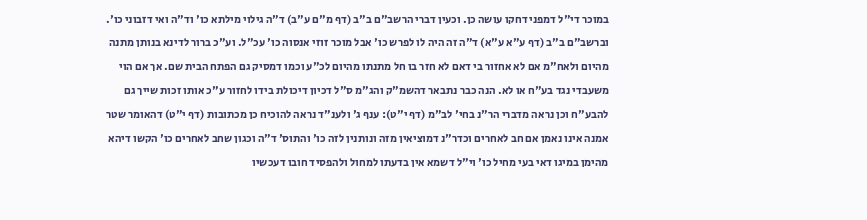במוכר די"ל דמפני דחקו עושה כן. וכעין דברי הרשב"ם ב"ב (דף מ"ם ע"ב) ד"ה גילוי מילתא כו' וד"ה ואי דזבוני כו'. וברשב"ם ב"ב (דף ע"א ע"א) ד"ה זה היה לו לפרש כו' אבל מוכר זוזי אנסוה כו' עכ"ל. וע"כ ברור לדינא בנותן מתנה מהיום ולאח"מ אם לא אחזור בי דאם לא חזר בו חל מתנתו מהיום לכ"ע וכמו דמסיק גם הפתח הבית שם. אך אם הוי משעבדי נגד בע"ח או לא. הנה כבר נתבאר דהשמ"ק והג"מ ס"ל דכיון דיכולת בידו לחזור ע"כ אותו זכות שייך גם להבע"ח וכן נראה מדברי הר"נ בחי' לב"מ (דף י"ט): ענף ג' ולענ"ד נראה להוכיח כן מכתובות (דף י"ט) דהאומר שטר אמנה אינו נאמן אם חב לאחרים וכדר"נ דמוציאין מזה ונותנין לזה כו' והתוס' ד"ה וכגון שחב לאחרים כו' הקשו דיהא מהימן במיגו דאי בעי מחיל כו' וי"ל דשמא אין בדעתו למחול ולהפסיד חובו דעכשיו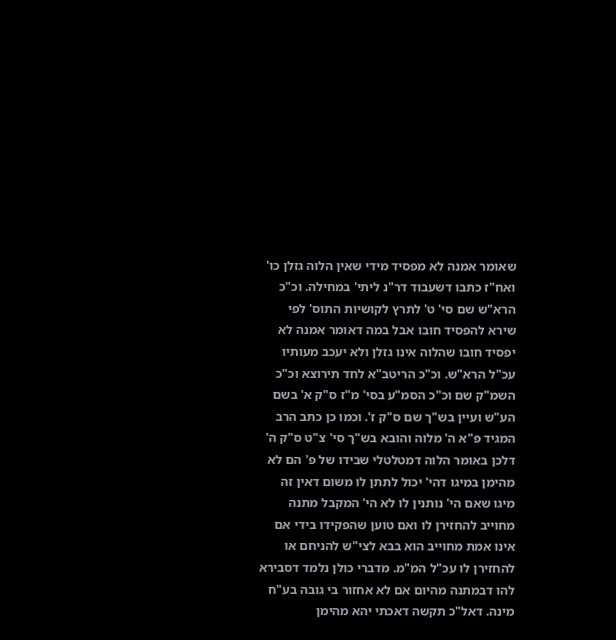שאומר אמנה לא מפסיד מידי שאין הלוה גזלן כו' ואח"ז כתבו דשעבוד דר"נ ליתי' במחילה. וכ"כ הרא"ש שם סי' ט' לתרץ לקושיות התוס' לפי שירא להפסיד חובו אבל במה דאומר אמנה לא יפסיד חובו שהלוה אינו גזלן ולא יעכב מעותיו עכ"ל הרא"ש. וכ"כ הריטב"א לחד תירוצא וכ"כ השמ"ק שם וכ"כ הסמ"ע בסי' מ"ז ס"ק א' בשם הע"ש ועיין בש"ך שם ס"ק ז'. וכמו כן כתב הרב המגיד פ"א ה' מלוה והובא בש"ך סי' צ"ט ס"ק ה' דלכן באומר הלוה דמטלטלי שבידו של פ' הם לא מהימן במיגו דהי' יכול לתתן לו משום דאין זה מיגו שאם הי' נותנין לו לא הי' המקבל מתנה מחוייב להחזירן לו ואם טוען שהפקידו בידי אם אינו אמת מחוייב הוא בבא לצי"ש להניחם או להחזירן לו עכ"ל המ"מ. מדברי כולן נלמד דסבירא להו דבמתנה מהיום אם לא אחזור בי גובה בע"ח מינה. דאל"כ תקשה דאכתי יהא מהימן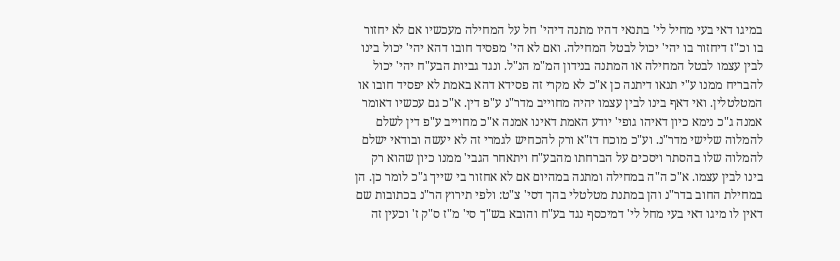במיגו דאי בעי מחיל לי' בתנאי דהיו מתנה דיהי' חל על המחילה מעכשיו אם לא יחזור בו וכ"ז דיחזור בו יהי' יכול לבטל המחילה. ואם לא הי' מפסיד חובו דהא יהי' יכול בינו לבין עצמו לבטל המחילה או המתנה בנידון המ"מ הנ"ל. ונגד גביות הבע"ח יהי' יכול להבריח ממנו ע"י תנאו דיתנה כן א"כ לא מקרי זה פסידא דהא באמת לא יפסיד חובו או המטלטלין. ואי דאף בינו לבין עצמו יהיה מחוייב מדר"נ ע"פ דין. א"כ גם עכשיו דאומר אמנה ג"כ נימא כיון דאיהו גופי' יודע האמת דאינו אמנה א"כ מחוייב ע"פ דין לשלם להמלוה שלישי מדר"נ. וע"כ מוכח דז"א ורק להכחיש לגמרי זה לא יעשה ובודאי ישלם להמלוה שלו בהסתר ויסכים על הברחתו מהבע"ח ויתאחר הגבי' ממנו כיון שהוא רק בינו לבין עצמו. א"כ ה"ה במחילה ומתנה במהיום אם לא אחזור בי שייך ג"כ לומר כן. הן במחילת החוב בדר"נ והן במתנת מטלטלי בהך דסי' צ"ט: ולפי תירוץ הר"נ בכתובות שם דאין לו מיגו דאי בעי מחל לי' דמיכסף נגד בע"ח והובא בש"ך סי' מ"ז ס"ק ז' וכעין זה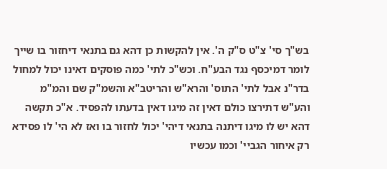בש"ך סי' צ"ט ס"ק ה'. אין להקשות כן דהא גם בתנאי דיחזור בו שייך לומר דמיכסף נגד הבע"ח. וכש"כ לתי' כמה פוסקים דאינו יכול למחול בדר"נ אבל לתי' התוס' והרא"ש והריטב"א והשמ"ק שם והמ"מ והע"ש דתירצו כולם דאין זה מיגו דאין בדעתו להפסיד. א"כ תקשה דהא יש לו מיגו דיתנה בתנאי דיהי' יכול לחזור בו ואז לא הי' לו פסידא רק איחור הגביי' וכמו עכשיו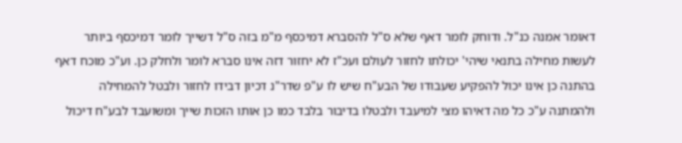דאומר אמנה כנ"ל. ודוחק לומר דאף שלא ס"ל להסברא דמיכסף מ"מ בזה ס"ל דשייך לומר דמיכסף ביותר לעשות מחילה בתנאי שיהי' יכולתו לחזור לעולם ועכ"ז לא יחזור דזה אינו סברא לומר ולחלק כן. וע"כ מוכח דאף בהתנה כן אינו יכול להפקיע שעבודו של הבע"ח שיש לו ע"פ שדר"נ דכיון דבידו לחזור ולבטל להמחילה ולהמתנה ע"כ כל מה דאיהו מצי למיעבד ולבטלו בדיבור בלבד כמו כן אותו הזכות שייך ומשועבד לבע"ח דיכול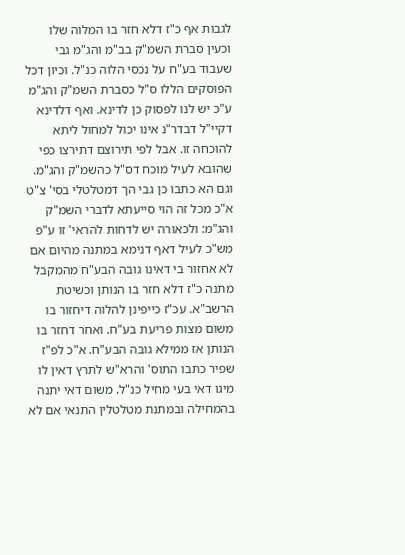לגבות אף כ"ז דלא חזר בו המלוה שלו וכעין סברת השמ"ק בב"מ והג"מ גבי שעבוד בע"ח על נכסי הלוה כנ"ל. וכיון דכל הפוסקים הללו ס"ל כסברת השמ"ק והג"מ ע"כ יש לנו לפסוק כן לדינא. ואף דלדינא דקיי"ל דבדר"נ אינו יכול למחול ליתא להוכחה זו. אבל לפי תירוצם דתירצו כפי שהובא לעיל מוכח דס"ל כהשמ"ק והג"מ. וגם הא כתבו כן גבי הך דמטלטלי בסי' צ"ט א"כ מכל זה הוי סייעתא לדברי השמ"ק והג"מ: ולכאורה יש לדחות להראי' זו ע"פ מש"כ לעיל דאף דנימא במתנה מהיום אם לא אחזור בי דאינו גובה הבע"ח מהמקבל מתנה כ"ז דלא חזר בו הנותן וכשיטת הרשב"א. עכ"ז כייפינן להלוה דיחזור בו משום מצות פריעת בע"ח. ואחר דחזר בו הנותן אז ממילא גובה הבע"ח. א"כ לפ"ז שפיר כתבו התוס' והרא"ש לתרץ דאין לו מיגו דאי בעי מחיל כנ"ל. משום דאי יתנה בהמחילה ובמתנת מטלטלין התנאי אם לא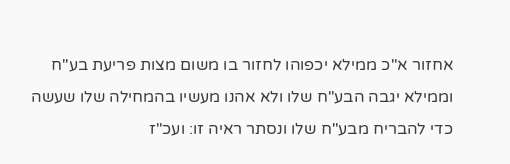אחזור א"כ ממילא יכפוהו לחזור בו משום מצות פריעת בע"ח וממילא יגבה הבע"ח שלו ולא אהנו מעשיו בהמחילה שלו שעשה כדי להבריח מבע"ח שלו ונסתר ראיה זו: ועכ"ז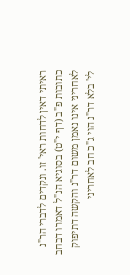ראיתי דאין לדחות ראי' זו. ונקדים לדברי הר"נ כתובות פ"ב (דף י"ט) בסוגיא הנ"ל דאמרו דבחב לאחריני אינו נאמן משום דר"נ והקשה דתיפוק לי' בלא דר"נ הוי ג"כ חב לאחריני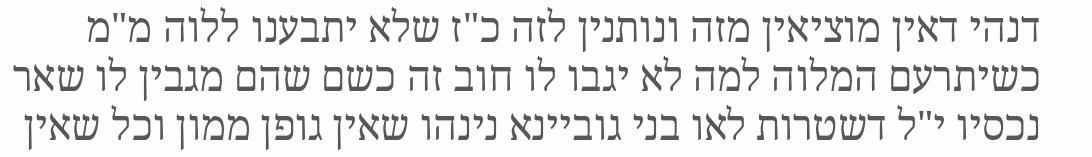דנהי דאין מוציאין מזה ונותנין לזה כ"ז שלא יתבענו ללוה מ"מ כשיתרעם המלוה למה לא יגבו לו חוב זה כשם שהם מגבין לו שאר נכסיו י"ל דשטרות לאו בני גוביינא נינהו שאין גופן ממון וכל שאין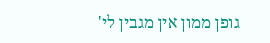גופן ממון אין מגבין לי'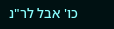כו' אבל לר"נ